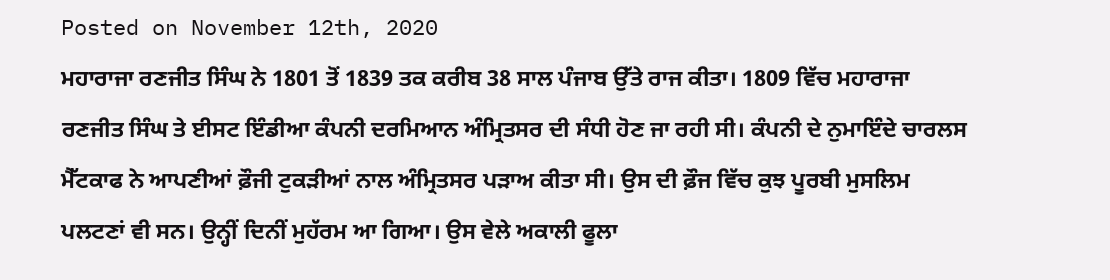Posted on November 12th, 2020
ਮਹਾਰਾਜਾ ਰਣਜੀਤ ਸਿੰਘ ਨੇ 1801 ਤੋਂ 1839 ਤਕ ਕਰੀਬ 38 ਸਾਲ ਪੰਜਾਬ ਉੱਤੇ ਰਾਜ ਕੀਤਾ। 1809 ਵਿੱਚ ਮਹਾਰਾਜਾ ਰਣਜੀਤ ਸਿੰਘ ਤੇ ਈਸਟ ਇੰਡੀਆ ਕੰਪਨੀ ਦਰਮਿਆਨ ਅੰਮ੍ਰਿਤਸਰ ਦੀ ਸੰਧੀ ਹੋਣ ਜਾ ਰਹੀ ਸੀ। ਕੰਪਨੀ ਦੇ ਨੁਮਾਇੰਦੇ ਚਾਰਲਸ ਮੈੱਟਕਾਫ ਨੇ ਆਪਣੀਆਂ ਫ਼ੌਜੀ ਟੁਕੜੀਆਂ ਨਾਲ ਅੰਮ੍ਰਿਤਸਰ ਪੜਾਅ ਕੀਤਾ ਸੀ। ਉਸ ਦੀ ਫ਼ੌਜ ਵਿੱਚ ਕੁਝ ਪੂਰਬੀ ਮੁਸਲਿਮ ਪਲਟਣਾਂ ਵੀ ਸਨ। ਉਨ੍ਹੀਂ ਦਿਨੀਂ ਮੁਹੱਰਮ ਆ ਗਿਆ। ਉਸ ਵੇਲੇ ਅਕਾਲੀ ਫੂਲਾ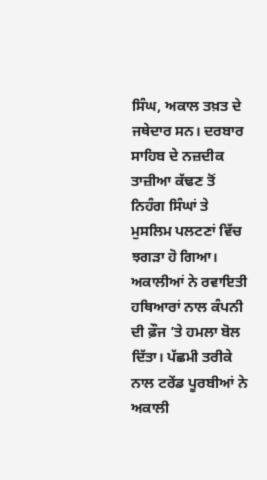ਸਿੰਘ, ਅਕਾਲ ਤਖ਼ਤ ਦੇ ਜਥੇਦਾਰ ਸਨ। ਦਰਬਾਰ ਸਾਹਿਬ ਦੇ ਨਜ਼ਦੀਕ ਤਾਜ਼ੀਆ ਕੱਢਣ ਤੋਂ ਨਿਹੰਗ ਸਿੰਘਾਂ ਤੇ ਮੁਸਲਿਮ ਪਲਟਣਾਂ ਵਿੱਚ ਝਗੜਾ ਹੋ ਗਿਆ। ਅਕਾਲੀਆਂ ਨੇ ਰਵਾਇਤੀ ਹਥਿਆਰਾਂ ਨਾਲ ਕੰਪਨੀ ਦੀ ਫ਼ੌਜ ’ਤੇ ਹਮਲਾ ਬੋਲ ਦਿੱਤਾ। ਪੱਛਮੀ ਤਰੀਕੇ ਨਾਲ ਟਰੇਂਡ ਪੂਰਬੀਆਂ ਨੇ ਅਕਾਲੀ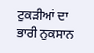ਟੁਕੜੀਆਂ ਦਾ ਭਾਰੀ ਨੁਕਸਾਨ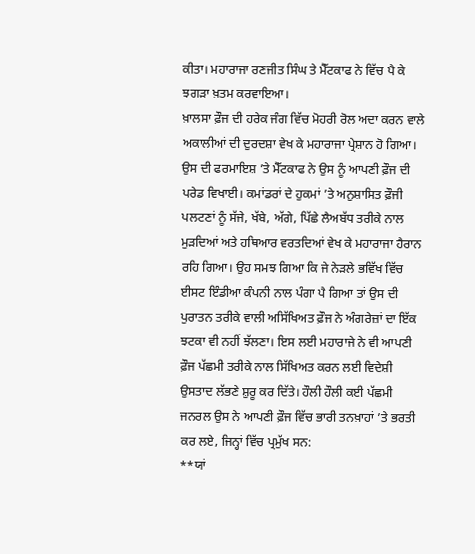ਕੀਤਾ। ਮਹਾਰਾਜਾ ਰਣਜੀਤ ਸਿੰਘ ਤੇ ਮੈੱਟਕਾਫ ਨੇ ਵਿੱਚ ਪੈ ਕੇ ਝਗੜਾ ਖ਼ਤਮ ਕਰਵਾਇਆ।
ਖ਼ਾਲਸਾ ਫ਼ੌਜ ਦੀ ਹਰੇਕ ਜੰਗ ਵਿੱਚ ਮੋਹਰੀ ਰੋਲ ਅਦਾ ਕਰਨ ਵਾਲੇ ਅਕਾਲੀਆਂ ਦੀ ਦੁਰਦਸ਼ਾ ਵੇਖ ਕੇ ਮਹਾਰਾਜਾ ਪ੍ਰੇਸ਼ਾਨ ਹੋ ਗਿਆ। ਉਸ ਦੀ ਫਰਮਾਇਸ਼ ’ਤੇ ਮੈੱਟਕਾਫ ਨੇ ਉਸ ਨੂੰ ਆਪਣੀ ਫ਼ੌਜ ਦੀ ਪਰੇਡ ਵਿਖਾਈ। ਕਮਾਂਡਰਾਂ ਦੇ ਹੁਕਮਾਂ ’ਤੇ ਅਨੁਸ਼ਾਸਿਤ ਫ਼ੌਜੀ ਪਲਟਣਾਂ ਨੂੰ ਸੱਜੇ, ਖੱਬੇ, ਅੱਗੇ, ਪਿੱਛੇ ਲੈਅਬੱਧ ਤਰੀਕੇ ਨਾਲ ਮੁੜਦਿਆਂ ਅਤੇ ਹਥਿਆਰ ਵਰਤਦਿਆਂ ਵੇਖ ਕੇ ਮਹਾਰਾਜਾ ਹੈਰਾਨ ਰਹਿ ਗਿਆ। ਉਹ ਸਮਝ ਗਿਆ ਕਿ ਜੇ ਨੇੜਲੇ ਭਵਿੱਖ ਵਿੱਚ ਈਸਟ ਇੰਡੀਆ ਕੰਪਨੀ ਨਾਲ ਪੰਗਾ ਪੈ ਗਿਆ ਤਾਂ ਉਸ ਦੀ ਪੁਰਾਤਨ ਤਰੀਕੇ ਵਾਲੀ ਅਸਿੱਖਿਅਤ ਫ਼ੌਜ ਨੇ ਅੰਗਰੇਜ਼ਾਂ ਦਾ ਇੱਕ ਝਟਕਾ ਵੀ ਨਹੀਂ ਝੱਲਣਾ। ਇਸ ਲਈ ਮਹਾਰਾਜੇ ਨੇ ਵੀ ਆਪਣੀ ਫ਼ੌਜ ਪੱਛਮੀ ਤਰੀਕੇ ਨਾਲ ਸਿੱਖਿਅਤ ਕਰਨ ਲਈ ਵਿਦੇਸ਼ੀ ਉਸਤਾਦ ਲੱਭਣੇ ਸ਼ੁਰੂ ਕਰ ਦਿੱਤੇ। ਹੌਲੀ ਹੌਲੀ ਕਈ ਪੱਛਮੀ ਜਨਰਲ ਉਸ ਨੇ ਆਪਣੀ ਫ਼ੌਜ ਵਿੱਚ ਭਾਰੀ ਤਨਖ਼ਾਹਾਂ ’ਤੇ ਭਰਤੀ ਕਰ ਲਏ, ਜਿਨ੍ਹਾਂ ਵਿੱਚ ਪ੍ਰਮੁੱਖ ਸਨ:
**ਯਾਂ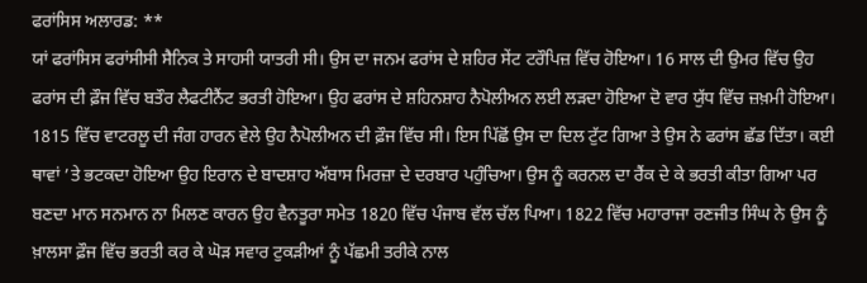ਫਰਾਂਸਿਸ ਅਲਾਰਡ: **
ਯਾਂ ਫਰਾਂਸਿਸ ਫਰਾਂਸੀਸੀ ਸੈਨਿਕ ਤੇ ਸਾਹਸੀ ਯਾਤਰੀ ਸੀ। ਉਸ ਦਾ ਜਨਮ ਫਰਾਂਸ ਦੇ ਸ਼ਹਿਰ ਸੇਂਟ ਟਰੌਪਿਜ਼ ਵਿੱਚ ਹੋਇਆ। 16 ਸਾਲ ਦੀ ਉਮਰ ਵਿੱਚ ਉਹ ਫਰਾਂਸ ਦੀ ਫ਼ੌਜ ਵਿੱਚ ਬਤੌਰ ਲੈਫਟੀਨੈਂਟ ਭਰਤੀ ਹੋਇਆ। ਉਹ ਫਰਾਂਸ ਦੇ ਸ਼ਹਿਨਸ਼ਾਹ ਨੈਪੋਲੀਅਨ ਲਈ ਲੜਦਾ ਹੋਇਆ ਦੋ ਵਾਰ ਯੁੱਧ ਵਿੱਚ ਜ਼ਖ਼ਮੀ ਹੋਇਆ। 1815 ਵਿੱਚ ਵਾਟਰਲੂ ਦੀ ਜੰਗ ਹਾਰਨ ਵੇਲੇ ਉਹ ਨੈਪੋਲੀਅਨ ਦੀ ਫ਼ੌਜ ਵਿੱਚ ਸੀ। ਇਸ ਪਿੱਛੋਂ ਉਸ ਦਾ ਦਿਲ ਟੁੱਟ ਗਿਆ ਤੇ ਉਸ ਨੇ ਫਰਾਂਸ ਛੱਡ ਦਿੱਤਾ। ਕਈ ਥਾਵਾਂ ’ਤੇ ਭਟਕਦਾ ਹੋਇਆ ਉਹ ਇਰਾਨ ਦੇ ਬਾਦਸ਼ਾਹ ਅੱਬਾਸ ਮਿਰਜ਼ਾ ਦੇ ਦਰਬਾਰ ਪਹੁੰਚਿਆ। ਉਸ ਨੂੰ ਕਰਨਲ ਦਾ ਰੈਂਕ ਦੇ ਕੇ ਭਰਤੀ ਕੀਤਾ ਗਿਆ ਪਰ ਬਣਦਾ ਮਾਨ ਸਨਮਾਨ ਨਾ ਮਿਲਣ ਕਾਰਨ ਉਹ ਵੈਨਤੂਰਾ ਸਮੇਤ 1820 ਵਿੱਚ ਪੰਜਾਬ ਵੱਲ ਚੱਲ ਪਿਆ। 1822 ਵਿੱਚ ਮਹਾਰਾਜਾ ਰਣਜੀਤ ਸਿੰਘ ਨੇ ਉਸ ਨੂੰ ਖ਼ਾਲਸਾ ਫ਼ੌਜ ਵਿੱਚ ਭਰਤੀ ਕਰ ਕੇ ਘੋੜ ਸਵਾਰ ਟੁਕੜੀਆਂ ਨੂੰ ਪੱਛਮੀ ਤਰੀਕੇ ਨਾਲ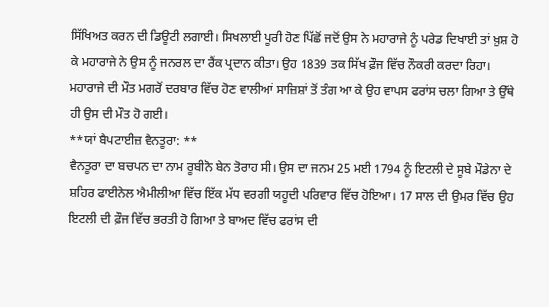ਸਿੱਖਿਅਤ ਕਰਨ ਦੀ ਡਿਊਟੀ ਲਗਾਈ। ਸਿਖਲਾਈ ਪੂਰੀ ਹੋਣ ਪਿੱਛੋਂ ਜਦੋਂ ਉਸ ਨੇ ਮਹਾਰਾਜੇ ਨੂੰ ਪਰੇਡ ਦਿਖਾਈ ਤਾਂ ਖ਼ੁਸ਼ ਹੋ ਕੇ ਮਹਾਰਾਜੇ ਨੇ ਉਸ ਨੂੰ ਜਨਰਲ ਦਾ ਰੈਂਕ ਪ੍ਰਦਾਨ ਕੀਤਾ। ਉਹ 1839 ਤਕ ਸਿੱਖ ਫ਼ੌਜ ਵਿੱਚ ਨੌਕਰੀ ਕਰਦਾ ਰਿਹਾ। ਮਹਾਰਾਜੇ ਦੀ ਮੌਤ ਮਗਰੋਂ ਦਰਬਾਰ ਵਿੱਚ ਹੋਣ ਵਾਲੀਆਂ ਸਾਜ਼ਿਸ਼ਾਂ ਤੋਂ ਤੰਗ ਆ ਕੇ ਉਹ ਵਾਪਸ ਫਰਾਂਸ ਚਲਾ ਗਿਆ ਤੇ ਉੱਥੇ ਹੀ ਉਸ ਦੀ ਮੌਤ ਹੋ ਗਈ।
**ਯਾਂ ਬੈਪਟਾਈਜ਼ ਵੈਨਤੂਰਾ: **
ਵੈਨਤੂਰਾ ਦਾ ਬਚਪਨ ਦਾ ਨਾਮ ਰੂਬੀਨੋ ਬੇਨ ਤੋਰਾਹ ਸੀ। ਉਸ ਦਾ ਜਨਮ 25 ਮਈ 1794 ਨੂੰ ਇਟਲੀ ਦੇ ਸੂਬੇ ਮੌਡੇਨਾ ਦੇ ਸ਼ਹਿਰ ਫਾਈਨੇਲ ਐਮੀਲੀਆ ਵਿੱਚ ਇੱਕ ਮੱਧ ਵਰਗੀ ਯਹੂਦੀ ਪਰਿਵਾਰ ਵਿੱਚ ਹੋਇਆ। 17 ਸਾਲ ਦੀ ਉਮਰ ਵਿੱਚ ਉਹ ਇਟਲੀ ਦੀ ਫ਼ੌਜ ਵਿੱਚ ਭਰਤੀ ਹੋ ਗਿਆ ਤੇ ਬਾਅਦ ਵਿੱਚ ਫਰਾਂਸ ਦੀ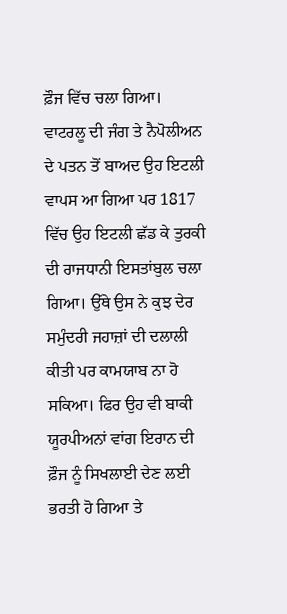ਫ਼ੌਜ ਵਿੱਚ ਚਲਾ ਗਿਆ। ਵਾਟਰਲੂ ਦੀ ਜੰਗ ਤੇ ਨੈਪੋਲੀਅਨ ਦੇ ਪਤਨ ਤੋਂ ਬਾਅਦ ਉਹ ਇਟਲੀ ਵਾਪਸ ਆ ਗਿਆ ਪਰ 1817 ਵਿੱਚ ਉਹ ਇਟਲੀ ਛੱਡ ਕੇ ਤੁਰਕੀ ਦੀ ਰਾਜਧਾਨੀ ਇਸਤਾਂਬੁਲ ਚਲਾ ਗਿਆ। ਉੱਥੇ ਉਸ ਨੇ ਕੁਝ ਦੇਰ ਸਮੁੰਦਰੀ ਜਹਾਜ਼ਾਂ ਦੀ ਦਲਾਲੀ ਕੀਤੀ ਪਰ ਕਾਮਯਾਬ ਨਾ ਹੋ ਸਕਿਆ। ਫਿਰ ਉਹ ਵੀ ਬਾਕੀ ਯੂਰਪੀਅਨਾਂ ਵਾਂਗ ਇਰਾਨ ਦੀ ਫ਼ੌਜ ਨੂੰ ਸਿਖਲਾਈ ਦੇਣ ਲਈ ਭਰਤੀ ਹੋ ਗਿਆ ਤੇ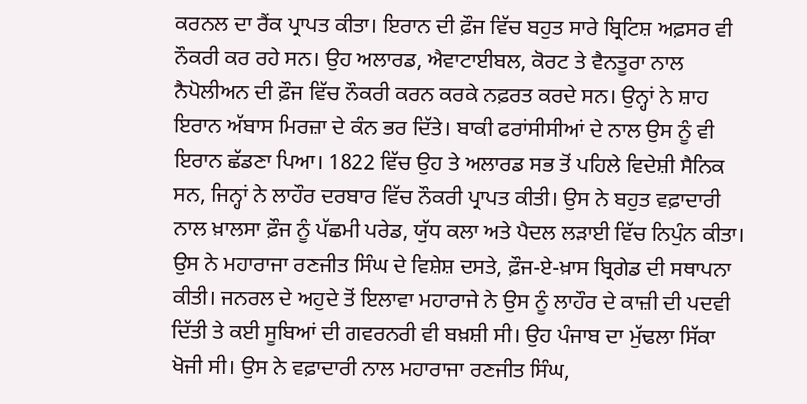ਕਰਨਲ ਦਾ ਰੈਂਕ ਪ੍ਰਾਪਤ ਕੀਤਾ। ਇਰਾਨ ਦੀ ਫ਼ੌਜ ਵਿੱਚ ਬਹੁਤ ਸਾਰੇ ਬ੍ਰਿਟਿਸ਼ ਅਫ਼ਸਰ ਵੀ ਨੌਕਰੀ ਕਰ ਰਹੇ ਸਨ। ਉਹ ਅਲਾਰਡ, ਐਵਾਟਾਈਬਲ, ਕੋਰਟ ਤੇ ਵੈਨਤੂਰਾ ਨਾਲ ਨੈਪੋਲੀਅਨ ਦੀ ਫ਼ੌਜ ਵਿੱਚ ਨੌਕਰੀ ਕਰਨ ਕਰਕੇ ਨਫ਼ਰਤ ਕਰਦੇ ਸਨ। ਉਨ੍ਹਾਂ ਨੇ ਸ਼ਾਹ ਇਰਾਨ ਅੱਬਾਸ ਮਿਰਜ਼ਾ ਦੇ ਕੰਨ ਭਰ ਦਿੱਤੇ। ਬਾਕੀ ਫਰਾਂਸੀਸੀਆਂ ਦੇ ਨਾਲ ਉਸ ਨੂੰ ਵੀ ਇਰਾਨ ਛੱਡਣਾ ਪਿਆ। 1822 ਵਿੱਚ ਉਹ ਤੇ ਅਲਾਰਡ ਸਭ ਤੋਂ ਪਹਿਲੇ ਵਿਦੇਸ਼ੀ ਸੈਨਿਕ ਸਨ, ਜਿਨ੍ਹਾਂ ਨੇ ਲਾਹੌਰ ਦਰਬਾਰ ਵਿੱਚ ਨੌਕਰੀ ਪ੍ਰਾਪਤ ਕੀਤੀ। ਉਸ ਨੇ ਬਹੁਤ ਵਫ਼ਾਦਾਰੀ ਨਾਲ ਖ਼ਾਲਸਾ ਫ਼ੌਜ ਨੂੰ ਪੱਛਮੀ ਪਰੇਡ, ਯੁੱਧ ਕਲਾ ਅਤੇ ਪੈਦਲ ਲੜਾਈ ਵਿੱਚ ਨਿਪੁੰਨ ਕੀਤਾ। ਉਸ ਨੇ ਮਹਾਰਾਜਾ ਰਣਜੀਤ ਸਿੰਘ ਦੇ ਵਿਸ਼ੇਸ਼ ਦਸਤੇ, ਫ਼ੌਜ-ਏ-ਖ਼ਾਸ ਬ੍ਰਿਗੇਡ ਦੀ ਸਥਾਪਨਾ ਕੀਤੀ। ਜਨਰਲ ਦੇ ਅਹੁਦੇ ਤੋਂ ਇਲਾਵਾ ਮਹਾਰਾਜੇ ਨੇ ਉਸ ਨੂੰ ਲਾਹੌਰ ਦੇ ਕਾਜ਼ੀ ਦੀ ਪਦਵੀ ਦਿੱਤੀ ਤੇ ਕਈ ਸੂਬਿਆਂ ਦੀ ਗਵਰਨਰੀ ਵੀ ਬਖ਼ਸ਼ੀ ਸੀ। ਉਹ ਪੰਜਾਬ ਦਾ ਮੁੱਢਲਾ ਸਿੱਕਾ ਖੋਜੀ ਸੀ। ਉਸ ਨੇ ਵਫ਼ਾਦਾਰੀ ਨਾਲ ਮਹਾਰਾਜਾ ਰਣਜੀਤ ਸਿੰਘ,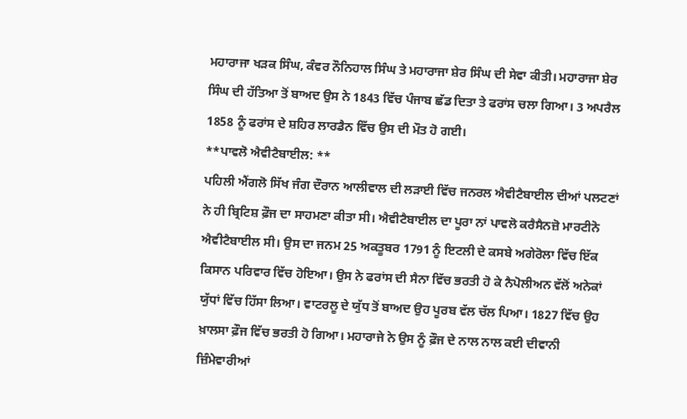ਮਹਾਰਾਜਾ ਖੜਕ ਸਿੰਘ, ਕੰਵਰ ਨੌਨਿਹਾਲ ਸਿੰਘ ਤੇ ਮਹਾਰਾਜਾ ਸ਼ੇਰ ਸਿੰਘ ਦੀ ਸੇਵਾ ਕੀਤੀ। ਮਹਾਰਾਜਾ ਸ਼ੇਰ ਸਿੰਘ ਦੀ ਹੱਤਿਆ ਤੋਂ ਬਾਅਦ ਉਸ ਨੇ 1843 ਵਿੱਚ ਪੰਜਾਬ ਛੱਡ ਦਿਤਾ ਤੇ ਫਰਾਂਸ ਚਲਾ ਗਿਆ। 3 ਅਪਰੈਲ 1858 ਨੂੰ ਫਰਾਂਸ ਦੇ ਸ਼ਹਿਰ ਲਾਰਡੈਨ ਵਿੱਚ ਉਸ ਦੀ ਮੌਤ ਹੋ ਗਈ।
**ਪਾਵਲੋ ਐਵੀਟੈਬਾਈਲ: **
ਪਹਿਲੀ ਐਂਗਲੋ ਸਿੱਖ ਜੰਗ ਦੌਰਾਨ ਆਲੀਵਾਲ ਦੀ ਲੜਾਈ ਵਿੱਚ ਜਨਰਲ ਐਵੀਟੈਬਾਈਲ ਦੀਆਂ ਪਲਟਣਾਂ ਨੇ ਹੀ ਬ੍ਰਿਟਿਸ਼ ਫ਼ੌਜ ਦਾ ਸਾਹਮਣਾ ਕੀਤਾ ਸੀ। ਐਵੀਟੈਬਾਈਲ ਦਾ ਪੂਰਾ ਨਾਂ ਪਾਵਲੋ ਕਰੈਸੈਨਜ਼ੋ ਮਾਰਟੀਨੋ ਐਵੀਟੈਬਾਈਲ ਸੀ। ਉਸ ਦਾ ਜਨਮ 25 ਅਕਤੂਬਰ 1791 ਨੂੰ ਇਟਲੀ ਦੇ ਕਸਬੇ ਅਗੇਰੋਲਾ ਵਿੱਚ ਇੱਕ ਕਿਸਾਨ ਪਰਿਵਾਰ ਵਿੱਚ ਹੋਇਆ। ਉਸ ਨੇ ਫਰਾਂਸ ਦੀ ਸੈਨਾ ਵਿੱਚ ਭਰਤੀ ਹੋ ਕੇ ਨੈਪੋਲੀਅਨ ਵੱਲੋਂ ਅਨੇਕਾਂ ਯੁੱਧਾਂ ਵਿੱਚ ਹਿੱਸਾ ਲਿਆ। ਵਾਟਰਲੂ ਦੇ ਯੁੱਧ ਤੋਂ ਬਾਅਦ ਉਹ ਪੂਰਬ ਵੱਲ ਚੱਲ ਪਿਆ। 1827 ਵਿੱਚ ਉਹ ਖ਼ਾਲਸਾ ਫ਼ੌਜ ਵਿੱਚ ਭਰਤੀ ਹੋ ਗਿਆ। ਮਹਾਰਾਜੇ ਨੇ ਉਸ ਨੂੰ ਫ਼ੌਜ ਦੇ ਨਾਲ ਨਾਲ ਕਈ ਦੀਵਾਨੀ ਜ਼ਿੰਮੇਵਾਰੀਆਂ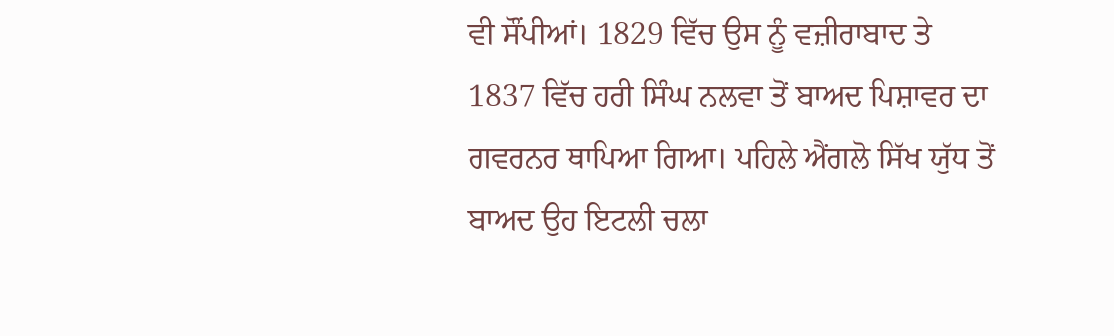ਵੀ ਸੌਂਪੀਆਂ। 1829 ਵਿੱਚ ਉਸ ਨੂੰ ਵਜ਼ੀਰਾਬਾਦ ਤੇ 1837 ਵਿੱਚ ਹਰੀ ਸਿੰਘ ਨਲਵਾ ਤੋਂ ਬਾਅਦ ਪਿਸ਼ਾਵਰ ਦਾ ਗਵਰਨਰ ਥਾਪਿਆ ਗਿਆ। ਪਹਿਲੇ ਐਂਗਲੋ ਸਿੱਖ ਯੁੱਧ ਤੋਂ ਬਾਅਦ ਉਹ ਇਟਲੀ ਚਲਾ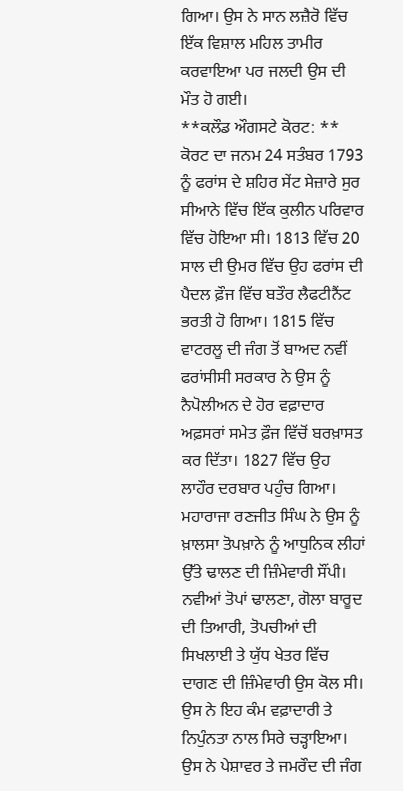ਗਿਆ। ਉਸ ਨੇ ਸਾਨ ਲਜ਼ੈਰੋ ਵਿੱਚ ਇੱਕ ਵਿਸ਼ਾਲ ਮਹਿਲ ਤਾਮੀਰ ਕਰਵਾਇਆ ਪਰ ਜਲਦੀ ਉਸ ਦੀ ਮੌਤ ਹੋ ਗਈ।
**ਕਲੌਡ ਔਗਸਟੇ ਕੋਰਟ: **
ਕੋਰਟ ਦਾ ਜਨਮ 24 ਸਤੰਬਰ 1793 ਨੂੰ ਫਰਾਂਸ ਦੇ ਸ਼ਹਿਰ ਸੇਂਟ ਸੇਜ਼ਾਰੇ ਸੁਰ ਸੀਆਨੇ ਵਿੱਚ ਇੱਕ ਕੁਲੀਨ ਪਰਿਵਾਰ ਵਿੱਚ ਹੋਇਆ ਸੀ। 1813 ਵਿੱਚ 20 ਸਾਲ ਦੀ ਉਮਰ ਵਿੱਚ ਉਹ ਫਰਾਂਸ ਦੀ ਪੈਦਲ ਫ਼ੌਜ ਵਿੱਚ ਬਤੌਰ ਲੈਫਟੀਨੈਂਟ ਭਰਤੀ ਹੋ ਗਿਆ। 1815 ਵਿੱਚ ਵਾਟਰਲੂ ਦੀ ਜੰਗ ਤੋਂ ਬਾਅਦ ਨਵੀਂ ਫਰਾਂਸੀਸੀ ਸਰਕਾਰ ਨੇ ਉਸ ਨੂੰ ਨੈਪੋਲੀਅਨ ਦੇ ਹੋਰ ਵਫ਼ਾਦਾਰ ਅਫ਼ਸਰਾਂ ਸਮੇਤ ਫ਼ੌਜ ਵਿੱਚੋਂ ਬਰਖ਼ਾਸਤ ਕਰ ਦਿੱਤਾ। 1827 ਵਿੱਚ ਉਹ ਲਾਹੌਰ ਦਰਬਾਰ ਪਹੁੰਚ ਗਿਆ। ਮਹਾਰਾਜਾ ਰਣਜੀਤ ਸਿੰਘ ਨੇ ਉਸ ਨੂੰ ਖ਼ਾਲਸਾ ਤੋਪਖ਼ਾਨੇ ਨੂੰ ਆਧੁਨਿਕ ਲੀਹਾਂ ਉੱਤੇ ਢਾਲਣ ਦੀ ਜ਼ਿੰਮੇਵਾਰੀ ਸੌਂਪੀ। ਨਵੀਆਂ ਤੋਪਾਂ ਢਾਲਣਾ, ਗੋਲਾ ਬਾਰੂਦ ਦੀ ਤਿਆਰੀ, ਤੋਪਚੀਆਂ ਦੀ ਸਿਖਲਾਈ ਤੇ ਯੁੱਧ ਖੇਤਰ ਵਿੱਚ ਦਾਗਣ ਦੀ ਜ਼ਿੰਮੇਵਾਰੀ ਉਸ ਕੋਲ ਸੀ। ਉਸ ਨੇ ਇਹ ਕੰਮ ਵਫ਼ਾਦਾਰੀ ਤੇ ਨਿਪੁੰਨਤਾ ਨਾਲ ਸਿਰੇ ਚੜ੍ਹਾਇਆ। ਉਸ ਨੇ ਪੇਸ਼ਾਵਰ ਤੇ ਜਮਰੌਦ ਦੀ ਜੰਗ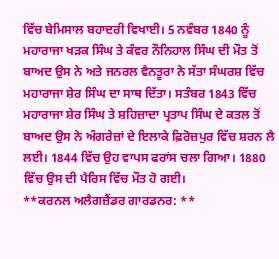ਵਿੱਚ ਬੇਮਿਸਾਲ ਬਹਾਦਰੀ ਵਿਖਾਈ। 5 ਨਵੰਬਰ 1840 ਨੂੰ ਮਹਾਰਾਜਾ ਖੜਕ ਸਿੰਘ ਤੇ ਕੰਵਰ ਨੌਨਿਹਾਲ ਸਿੰਘ ਦੀ ਮੌਤ ਤੋਂ ਬਾਅਦ ਉਸ ਨੇ ਅਤੇ ਜਨਰਲ ਵੈਨਤੂਰਾ ਨੇ ਸੱਤਾ ਸੰਘਰਸ਼ ਵਿੱਚ ਮਹਾਰਾਜਾ ਸ਼ੇਰ ਸਿੰਘ ਦਾ ਸਾਥ ਦਿੱਤਾ। ਸਤੰਬਰ 1843 ਵਿੱਚ ਮਹਾਰਾਜਾ ਸ਼ੇਰ ਸਿੰਘ ਤੇ ਸ਼ਹਿਜ਼ਾਦਾ ਪ੍ਰਤਾਪ ਸਿੰਘ ਦੇ ਕਤਲ ਤੋਂ ਬਾਅਦ ਉਸ ਨੇ ਅੰਗਰੇਜ਼ਾਂ ਦੇ ਇਲਾਕੇ ਫ਼ਿਰੋਜ਼ਪੁਰ ਵਿੱਚ ਸ਼ਰਨ ਲੈ ਲਈ। 1844 ਵਿੱਚ ਉਹ ਵਾਪਸ ਫਰਾਂਸ ਚਲਾ ਗਿਆ। 1880 ਵਿੱਚ ਉਸ ਦੀ ਪੈਰਿਸ ਵਿੱਚ ਮੌਤ ਹੋ ਗਈ।
**ਕਰਨਲ ਅਲੈਗਜ਼ੈਂਡਰ ਗਾਰਡਨਰ: **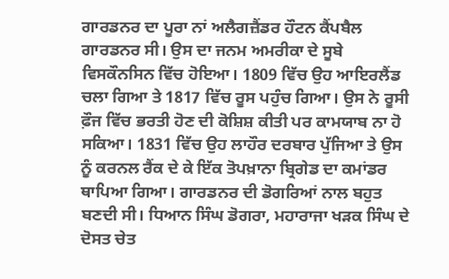ਗਾਰਡਨਰ ਦਾ ਪੂਰਾ ਨਾਂ ਅਲੈਗਜ਼ੈਂਡਰ ਹੌਟਨ ਕੈਂਪਬੈਲ ਗਾਰਡਨਰ ਸੀ। ਉਸ ਦਾ ਜਨਮ ਅਮਰੀਕਾ ਦੇ ਸੂਬੇ ਵਿਸਕੌਨਸਿਨ ਵਿੱਚ ਹੋਇਆ। 1809 ਵਿੱਚ ਉਹ ਆਇਰਲੈਂਡ ਚਲਾ ਗਿਆ ਤੇ 1817 ਵਿੱਚ ਰੂਸ ਪਹੁੰਚ ਗਿਆ। ਉਸ ਨੇ ਰੂਸੀ ਫ਼ੌਜ ਵਿੱਚ ਭਰਤੀ ਹੋਣ ਦੀ ਕੋਸ਼ਿਸ਼ ਕੀਤੀ ਪਰ ਕਾਮਯਾਬ ਨਾ ਹੋ ਸਕਿਆ। 1831 ਵਿੱਚ ਉਹ ਲਾਹੌਰ ਦਰਬਾਰ ਪੁੱਜਿਆ ਤੇ ਉਸ ਨੂੰ ਕਰਨਲ ਰੈਂਕ ਦੇ ਕੇ ਇੱਕ ਤੋਪਖ਼ਾਨਾ ਬ੍ਰਿਗੇਡ ਦਾ ਕਮਾਂਡਰ ਥਾਪਿਆ ਗਿਆ। ਗਾਰਡਨਰ ਦੀ ਡੋਗਰਿਆਂ ਨਾਲ ਬਹੁਤ ਬਣਦੀ ਸੀ। ਧਿਆਨ ਸਿੰਘ ਡੋਗਰਾ, ਮਹਾਰਾਜਾ ਖੜਕ ਸਿੰਘ ਦੇ ਦੋਸਤ ਚੇਤ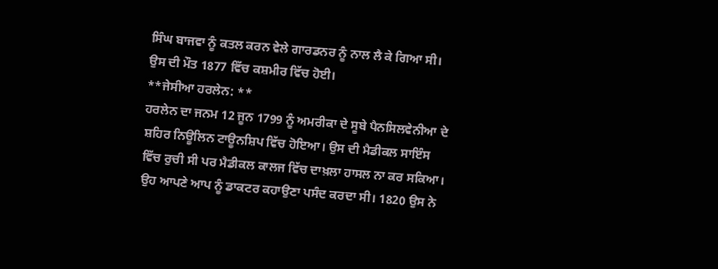ਸਿੰਘ ਬਾਜਵਾ ਨੂੰ ਕਤਲ ਕਰਨ ਵੇਲੇ ਗਾਰਡਨਰ ਨੂੰ ਨਾਲ ਲੈ ਕੇ ਗਿਆ ਸੀ। ਉਸ ਦੀ ਮੌਤ 1877 ਵਿੱਚ ਕਸ਼ਮੀਰ ਵਿੱਚ ਹੋਈ।
**ਜੇਸੀਆ ਹਰਲੇਨ: **
ਹਰਲੇਨ ਦਾ ਜਨਮ 12 ਜੂਨ 1799 ਨੂੰ ਅਮਰੀਕਾ ਦੇ ਸੂਬੇ ਪੈਨਸਿਲਵੇਨੀਆ ਦੇ ਸ਼ਹਿਰ ਨਿਊਲਿਨ ਟਾਊਨਸ਼ਿਪ ਵਿੱਚ ਹੋਇਆ। ਉਸ ਦੀ ਮੈਡੀਕਲ ਸਾਇੰਸ ਵਿੱਚ ਰੁਚੀ ਸੀ ਪਰ ਮੈਡੀਕਲ ਕਾਲਜ ਵਿੱਚ ਦਾਖ਼ਲਾ ਹਾਸਲ ਨਾ ਕਰ ਸਕਿਆ। ਉਹ ਆਪਣੇ ਆਪ ਨੂੰ ਡਾਕਟਰ ਕਹਾਉਣਾ ਪਸੰਦ ਕਰਦਾ ਸੀ। 1820 ਉਸ ਨੇ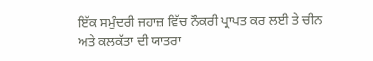ਇੱਕ ਸਮੁੰਦਰੀ ਜਹਾਜ਼ ਵਿੱਚ ਨੌਕਰੀ ਪ੍ਰਾਪਤ ਕਰ ਲਈ ਤੇ ਚੀਨ ਅਤੇ ਕਲਕੱਤਾ ਦੀ ਯਾਤਰਾ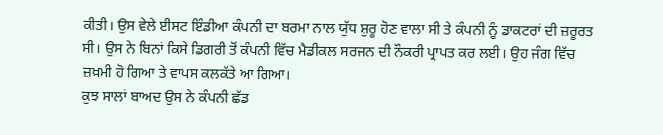ਕੀਤੀ। ਉਸ ਵੇਲੇ ਈਸਟ ਇੰਡੀਆ ਕੰਪਨੀ ਦਾ ਬਰਮਾ ਨਾਲ ਯੁੱਧ ਸ਼ੁਰੂ ਹੋਣ ਵਾਲਾ ਸੀ ਤੇ ਕੰਪਨੀ ਨੂੰ ਡਾਕਟਰਾਂ ਦੀ ਜ਼ਰੂਰਤ ਸੀ। ਉਸ ਨੇ ਬਿਨਾਂ ਕਿਸੇ ਡਿਗਰੀ ਤੋਂ ਕੰਪਨੀ ਵਿੱਚ ਮੈਡੀਕਲ ਸਰਜਨ ਦੀ ਨੌਕਰੀ ਪ੍ਰਾਪਤ ਕਰ ਲਈ। ਉਹ ਜੰਗ ਵਿੱਚ ਜ਼ਖ਼ਮੀ ਹੋ ਗਿਆ ਤੇ ਵਾਪਸ ਕਲਕੱਤੇ ਆ ਗਿਆ।
ਕੁਝ ਸਾਲਾਂ ਬਾਅਦ ਉਸ ਨੇ ਕੰਪਨੀ ਛੱਡ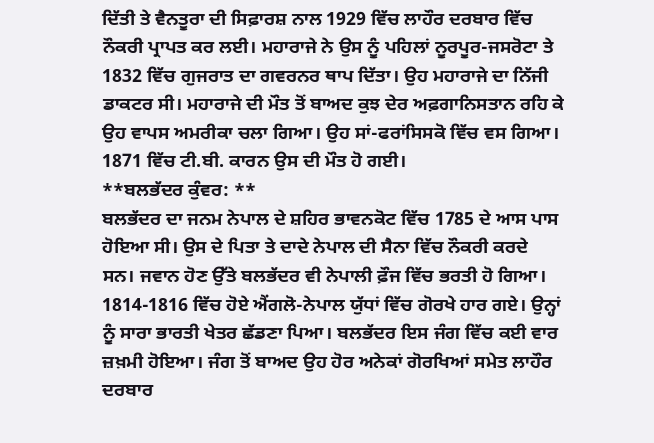ਦਿੱਤੀ ਤੇ ਵੈਨਤੂਰਾ ਦੀ ਸਿਫ਼ਾਰਸ਼ ਨਾਲ 1929 ਵਿੱਚ ਲਾਹੌਰ ਦਰਬਾਰ ਵਿੱਚ ਨੌਕਰੀ ਪ੍ਰਾਪਤ ਕਰ ਲਈ। ਮਹਾਰਾਜੇ ਨੇ ਉਸ ਨੂੰ ਪਹਿਲਾਂ ਨੂਰਪੂਰ-ਜਸਰੋਟਾ ਤੇ 1832 ਵਿੱਚ ਗੁਜਰਾਤ ਦਾ ਗਵਰਨਰ ਥਾਪ ਦਿੱਤਾ। ਉਹ ਮਹਾਰਾਜੇ ਦਾ ਨਿੱਜੀ ਡਾਕਟਰ ਸੀ। ਮਹਾਰਾਜੇ ਦੀ ਮੌਤ ਤੋਂ ਬਾਅਦ ਕੁਝ ਦੇਰ ਅਫ਼ਗਾਨਿਸਤਾਨ ਰਹਿ ਕੇ ਉਹ ਵਾਪਸ ਅਮਰੀਕਾ ਚਲਾ ਗਿਆ। ਉਹ ਸਾਂ-ਫਰਾਂਸਿਸਕੋ ਵਿੱਚ ਵਸ ਗਿਆ। 1871 ਵਿੱਚ ਟੀ.ਬੀ. ਕਾਰਨ ਉਸ ਦੀ ਮੌਤ ਹੋ ਗਈ।
**ਬਲਭੱਦਰ ਕੁੰਵਰ: **
ਬਲਭੱਦਰ ਦਾ ਜਨਮ ਨੇਪਾਲ ਦੇ ਸ਼ਹਿਰ ਭਾਵਨਕੋਟ ਵਿੱਚ 1785 ਦੇ ਆਸ ਪਾਸ ਹੋਇਆ ਸੀ। ਉਸ ਦੇ ਪਿਤਾ ਤੇ ਦਾਦੇ ਨੇਪਾਲ ਦੀ ਸੈਨਾ ਵਿੱਚ ਨੌਕਰੀ ਕਰਦੇ ਸਨ। ਜਵਾਨ ਹੋਣ ਉੱਤੇ ਬਲਭੱਦਰ ਵੀ ਨੇਪਾਲੀ ਫ਼ੌਜ ਵਿੱਚ ਭਰਤੀ ਹੋ ਗਿਆ। 1814-1816 ਵਿੱਚ ਹੋਏ ਐਂਗਲੋ-ਨੇਪਾਲ ਯੁੱਧਾਂ ਵਿੱਚ ਗੋਰਖੇ ਹਾਰ ਗਏ। ਉਨ੍ਹਾਂ ਨੂੰ ਸਾਰਾ ਭਾਰਤੀ ਖੇਤਰ ਛੱਡਣਾ ਪਿਆ। ਬਲਭੱਦਰ ਇਸ ਜੰਗ ਵਿੱਚ ਕਈ ਵਾਰ ਜ਼ਖ਼ਮੀ ਹੋਇਆ। ਜੰਗ ਤੋਂ ਬਾਅਦ ਉਹ ਹੋਰ ਅਨੇਕਾਂ ਗੋਰਖਿਆਂ ਸਮੇਤ ਲਾਹੌਰ ਦਰਬਾਰ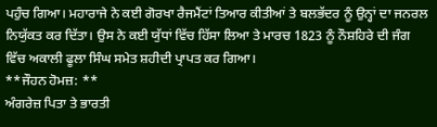ਪਹੁੰਚ ਗਿਆ। ਮਹਾਰਾਜੇ ਨੇ ਕਈ ਗੋਰਖਾ ਰੈਜਮੈਂਟਾਂ ਤਿਆਰ ਕੀਤੀਆਂ ਤੇ ਬਲਭੱਦਰ ਨੂੰ ਉਨ੍ਹਾਂ ਦਾ ਜਨਰਲ ਨਿਯੁੱਕਤ ਕਰ ਦਿੱਤਾ। ਉਸ ਨੇ ਕਈ ਯੁੱਧਾਂ ਵਿੱਚ ਹਿੱਸਾ ਲਿਆ ਤੇ ਮਾਰਚ 1823 ਨੂੰ ਨੌਸ਼ਹਿਰੇ ਦੀ ਜੰਗ ਵਿੱਚ ਅਕਾਲੀ ਫੂਲਾ ਸਿੰਘ ਸਮੇਤ ਸ਼ਹੀਦੀ ਪ੍ਰਾਪਤ ਕਰ ਗਿਆ।
**ਜੌਹਨ ਹੋਮਜ਼: **
ਅੰਗਰੇਜ਼ ਪਿਤਾ ਤੇ ਭਾਰਤੀ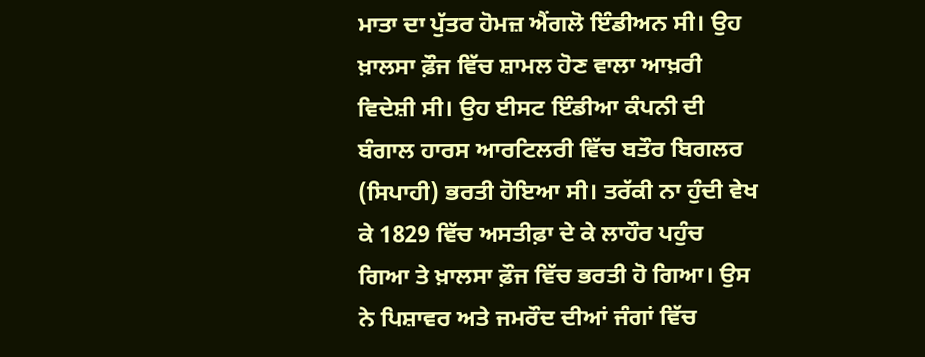ਮਾਤਾ ਦਾ ਪੁੱਤਰ ਹੋਮਜ਼ ਐਂਗਲੋ ਇੰਡੀਅਨ ਸੀ। ਉਹ ਖ਼ਾਲਸਾ ਫ਼ੌਜ ਵਿੱਚ ਸ਼ਾਮਲ ਹੋਣ ਵਾਲਾ ਆਖ਼ਰੀ ਵਿਦੇਸ਼ੀ ਸੀ। ਉਹ ਈਸਟ ਇੰਡੀਆ ਕੰਪਨੀ ਦੀ ਬੰਗਾਲ ਹਾਰਸ ਆਰਟਿਲਰੀ ਵਿੱਚ ਬਤੌਰ ਬਿਗਲਰ (ਸਿਪਾਹੀ) ਭਰਤੀ ਹੋਇਆ ਸੀ। ਤਰੱਕੀ ਨਾ ਹੁੰਦੀ ਵੇਖ ਕੇ 1829 ਵਿੱਚ ਅਸਤੀਫ਼ਾ ਦੇ ਕੇ ਲਾਹੌਰ ਪਹੁੰਚ ਗਿਆ ਤੇ ਖ਼ਾਲਸਾ ਫ਼ੌਜ ਵਿੱਚ ਭਰਤੀ ਹੋ ਗਿਆ। ਉਸ ਨੇ ਪਿਸ਼ਾਵਰ ਅਤੇ ਜਮਰੌਦ ਦੀਆਂ ਜੰਗਾਂ ਵਿੱਚ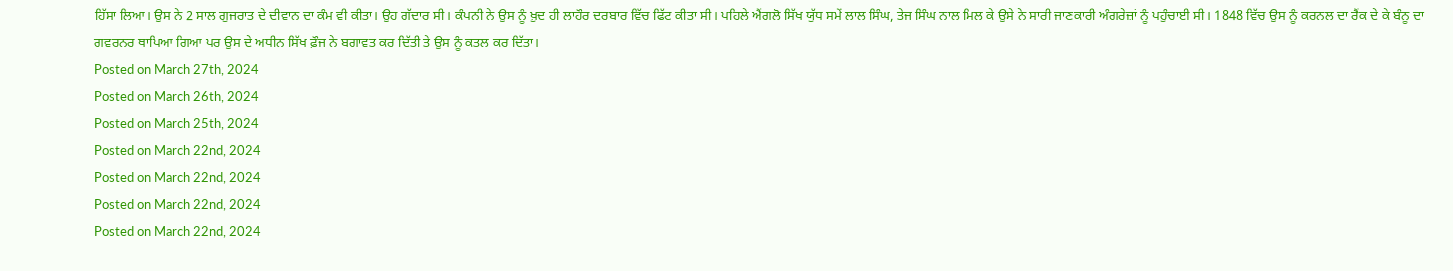ਹਿੱਸਾ ਲਿਆ। ਉਸ ਨੇ 2 ਸਾਲ ਗੁਜਰਾਤ ਦੇ ਦੀਵਾਨ ਦਾ ਕੰਮ ਵੀ ਕੀਤਾ। ਉਹ ਗੱਦਾਰ ਸੀ। ਕੰਪਨੀ ਨੇ ਉਸ ਨੂੰ ਖ਼ੁਦ ਹੀ ਲਾਹੌਰ ਦਰਬਾਰ ਵਿੱਚ ਫਿੱਟ ਕੀਤਾ ਸੀ। ਪਹਿਲੇ ਐਂਗਲੋ ਸਿੱਖ ਯੁੱਧ ਸਮੇਂ ਲਾਲ ਸਿੰਘ, ਤੇਜ ਸਿੰਘ ਨਾਲ ਮਿਲ ਕੇ ਉਸੇ ਨੇ ਸਾਰੀ ਜਾਣਕਾਰੀ ਅੰਗਰੇਜ਼ਾਂ ਨੂੰ ਪਹੁੰਚਾਈ ਸੀ। 1848 ਵਿੱਚ ਉਸ ਨੂੰ ਕਰਨਲ ਦਾ ਰੈਂਕ ਦੇ ਕੇ ਬੰਨੂ ਦਾ ਗਵਰਨਰ ਥਾਪਿਆ ਗਿਆ ਪਰ ਉਸ ਦੇ ਅਧੀਨ ਸਿੱਖ ਫ਼ੌਜ ਨੇ ਬਗਾਵਤ ਕਰ ਦਿੱਤੀ ਤੇ ਉਸ ਨੂੰ ਕਤਲ ਕਰ ਦਿੱਤਾ।
Posted on March 27th, 2024
Posted on March 26th, 2024
Posted on March 25th, 2024
Posted on March 22nd, 2024
Posted on March 22nd, 2024
Posted on March 22nd, 2024
Posted on March 22nd, 2024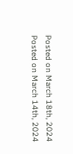Posted on March 18th, 2024
Posted on March 14th, 2024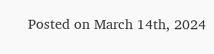Posted on March 14th, 2024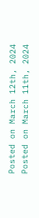Posted on March 12th, 2024
Posted on March 11th, 2024